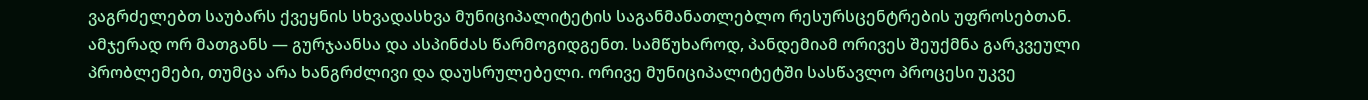ვაგრძელებთ საუბარს ქვეყნის სხვადასხვა მუნიციპალიტეტის საგანმანათლებლო რესურსცენტრების უფროსებთან. ამჯერად ორ მათგანს — გურჯაანსა და ასპინძას წარმოგიდგენთ. სამწუხაროდ, პანდემიამ ორივეს შეუქმნა გარკვეული პრობლემები, თუმცა არა ხანგრძლივი და დაუსრულებელი. ორივე მუნიციპალიტეტში სასწავლო პროცესი უკვე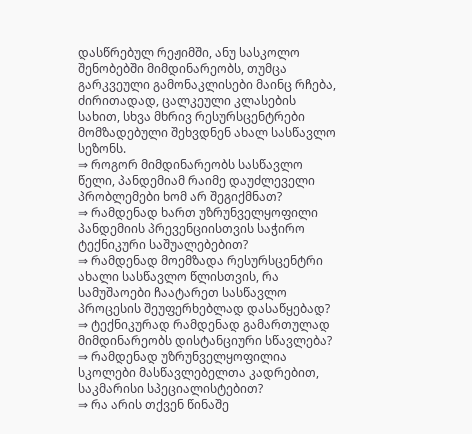დასწრებულ რეჟიმში, ანუ სასკოლო შენობებში მიმდინარეობს, თუმცა გარკვეული გამონაკლისები მაინც რჩება, ძირითადად, ცალკეული კლასების სახით, სხვა მხრივ რესურსცენტრები მომზადებული შეხვდნენ ახალ სასწავლო სეზონს.
⇒ როგორ მიმდინარეობს სასწავლო წელი, პანდემიამ რაიმე დაუძლეველი პრობლემები ხომ არ შეგიქმნათ?
⇒ რამდენად ხართ უზრუნველყოფილი პანდემიის პრევენციისთვის საჭირო ტექნიკური საშუალებებით?
⇒ რამდენად მოემზადა რესურსცენტრი ახალი სასწავლო წლისთვის, რა სამუშაოები ჩაატარეთ სასწავლო პროცესის შეუფერხებლად დასაწყებად?
⇒ ტექნიკურად რამდენად გამართულად მიმდინარეობს დისტანციური სწავლება?
⇒ რამდენად უზრუნველყოფილია სკოლები მასწავლებელთა კადრებით, საკმარისი სპეციალისტებით?
⇒ რა არის თქვენ წინაშე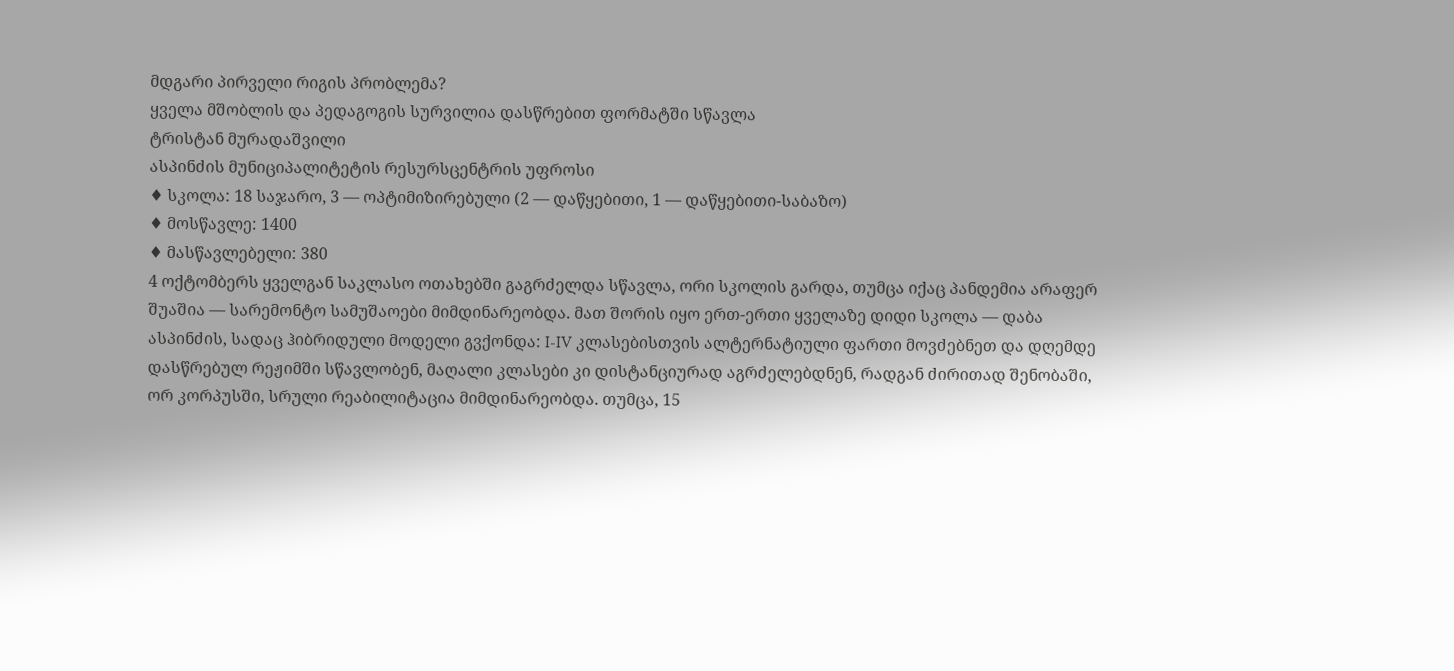მდგარი პირველი რიგის პრობლემა?
ყველა მშობლის და პედაგოგის სურვილია დასწრებით ფორმატში სწავლა
ტრისტან მურადაშვილი
ასპინძის მუნიციპალიტეტის რესურსცენტრის უფროსი
♦ სკოლა: 18 საჯარო, 3 — ოპტიმიზირებული (2 — დაწყებითი, 1 — დაწყებითი-საბაზო)
♦ მოსწავლე: 1400
♦ მასწავლებელი: 380
4 ოქტომბერს ყველგან საკლასო ოთახებში გაგრძელდა სწავლა, ორი სკოლის გარდა, თუმცა იქაც პანდემია არაფერ შუაშია — სარემონტო სამუშაოები მიმდინარეობდა. მათ შორის იყო ერთ-ერთი ყველაზე დიდი სკოლა — დაბა ასპინძის, სადაც ჰიბრიდული მოდელი გვქონდა: I-IV კლასებისთვის ალტერნატიული ფართი მოვძებნეთ და დღემდე დასწრებულ რეჟიმში სწავლობენ, მაღალი კლასები კი დისტანციურად აგრძელებდნენ, რადგან ძირითად შენობაში, ორ კორპუსში, სრული რეაბილიტაცია მიმდინარეობდა. თუმცა, 15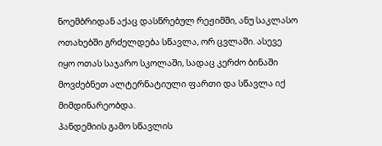ნოემბრიდან აქაც დასწრებულ რეჟიმში, ანუ საკლასო ოთახებში გრძელდება სწავლა, ორ ცვლაში. ასევე იყო ოთას საჯარო სკოლაში, სადაც კერძო ბინაში მოვძებნეთ ალტერნატიული ფართი და სწავლა იქ მიმდინარეობდა.
პანდემიის გამო სწავლის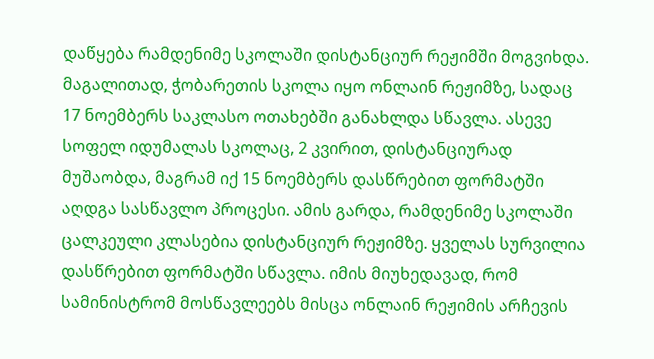დაწყება რამდენიმე სკოლაში დისტანციურ რეჟიმში მოგვიხდა. მაგალითად, ჭობარეთის სკოლა იყო ონლაინ რეჟიმზე, სადაც 17 ნოემბერს საკლასო ოთახებში განახლდა სწავლა. ასევე სოფელ იდუმალას სკოლაც, 2 კვირით, დისტანციურად მუშაობდა, მაგრამ იქ 15 ნოემბერს დასწრებით ფორმატში აღდგა სასწავლო პროცესი. ამის გარდა, რამდენიმე სკოლაში ცალკეული კლასებია დისტანციურ რეჟიმზე. ყველას სურვილია დასწრებით ფორმატში სწავლა. იმის მიუხედავად, რომ სამინისტრომ მოსწავლეებს მისცა ონლაინ რეჟიმის არჩევის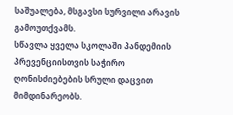საშუალება, მსგავსი სურვილი არავის გამოუთქვამს.
სწავლა ყველა სკოლაში პანდემიის პრევენციისთვის საჭირო ღონისძიებების სრული დაცვით მიმდინარეობს.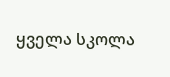ყველა სკოლა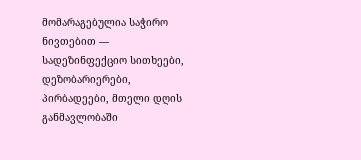მომარაგებულია საჭირო ნივთებით — სადეზინფექციო სითხეები, დეზობარიერები, პირბადეები, მთელი დღის განმავლობაში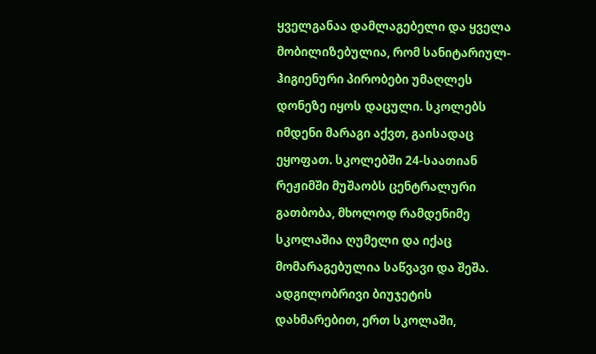ყველგანაა დამლაგებელი და ყველა მობილიზებულია, რომ სანიტარიულ-ჰიგიენური პირობები უმაღლეს დონეზე იყოს დაცული. სკოლებს იმდენი მარაგი აქვთ, გაისადაც ეყოფათ. სკოლებში 24-საათიან რეჟიმში მუშაობს ცენტრალური გათბობა, მხოლოდ რამდენიმე სკოლაშია ღუმელი და იქაც მომარაგებულია საწვავი და შეშა.
ადგილობრივი ბიუჯეტის დახმარებით, ერთ სკოლაში,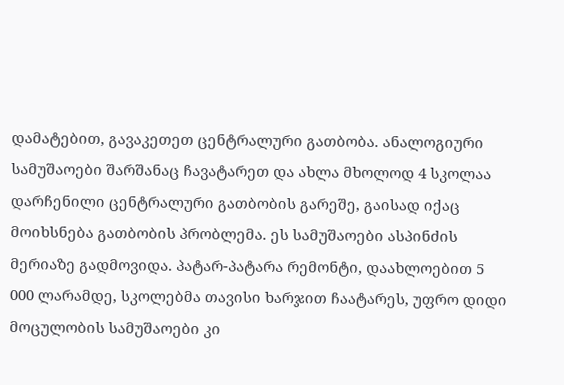დამატებით, გავაკეთეთ ცენტრალური გათბობა. ანალოგიური სამუშაოები შარშანაც ჩავატარეთ და ახლა მხოლოდ 4 სკოლაა დარჩენილი ცენტრალური გათბობის გარეშე, გაისად იქაც მოიხსნება გათბობის პრობლემა. ეს სამუშაოები ასპინძის მერიაზე გადმოვიდა. პატარ-პატარა რემონტი, დაახლოებით 5 000 ლარამდე, სკოლებმა თავისი ხარჯით ჩაატარეს, უფრო დიდი მოცულობის სამუშაოები კი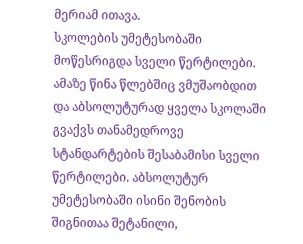მერიამ ითავა.
სკოლების უმეტესობაში მოწესრიგდა სველი წერტილები. ამაზე წინა წლებშიც ვმუშაობდით და აბსოლუტურად ყველა სკოლაში გვაქვს თანამედროვე სტანდარტების შესაბამისი სველი წერტილები. აბსოლუტურ უმეტესობაში ისინი შენობის შიგნითაა შეტანილი,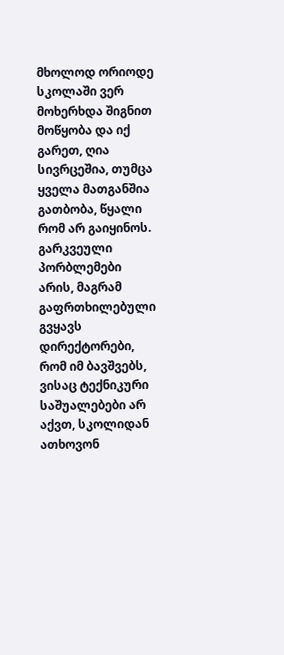მხოლოდ ორიოდე სკოლაში ვერ მოხერხდა შიგნით მოწყობა და იქ გარეთ, ღია სივრცეშია, თუმცა ყველა მათგანშია გათბობა, წყალი რომ არ გაიყინოს.
გარკვეული პორბლემები არის, მაგრამ გაფრთხილებული გვყავს დირექტორები, რომ იმ ბავშვებს, ვისაც ტექნიკური საშუალებები არ აქვთ, სკოლიდან ათხოვონ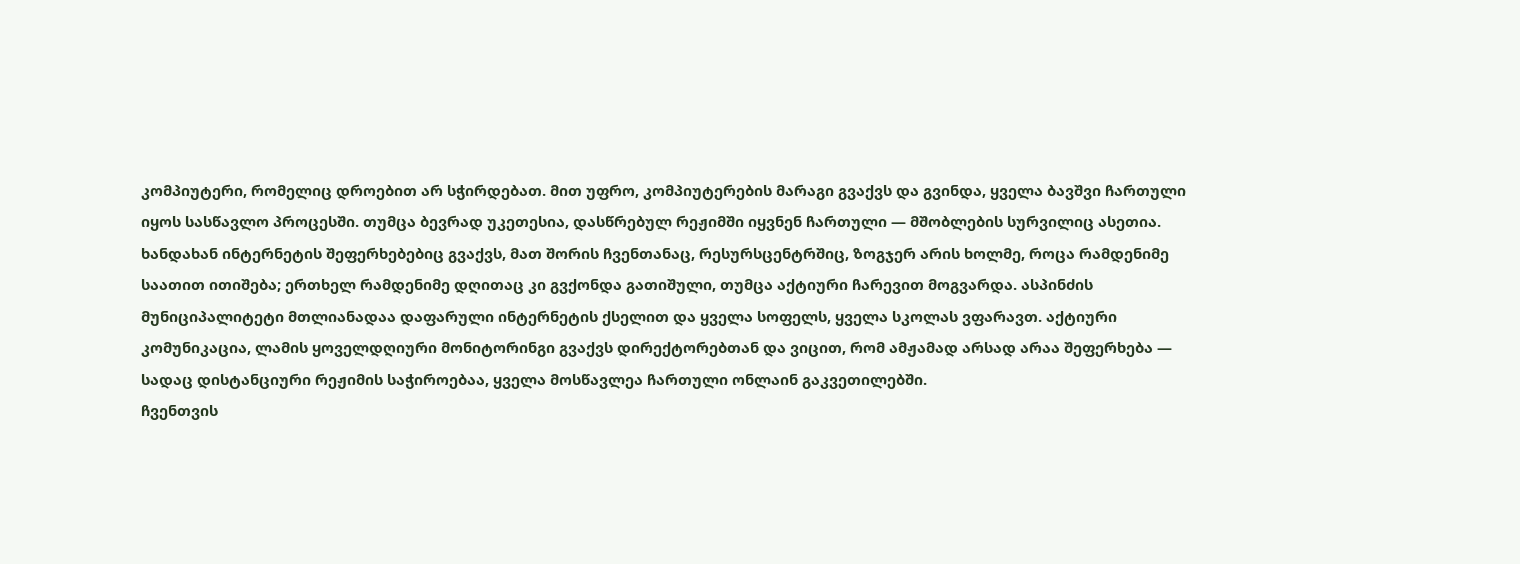კომპიუტერი, რომელიც დროებით არ სჭირდებათ. მით უფრო, კომპიუტერების მარაგი გვაქვს და გვინდა, ყველა ბავშვი ჩართული იყოს სასწავლო პროცესში. თუმცა ბევრად უკეთესია, დასწრებულ რეჟიმში იყვნენ ჩართული — მშობლების სურვილიც ასეთია.
ხანდახან ინტერნეტის შეფერხებებიც გვაქვს, მათ შორის ჩვენთანაც, რესურსცენტრშიც, ზოგჯერ არის ხოლმე, როცა რამდენიმე საათით ითიშება; ერთხელ რამდენიმე დღითაც კი გვქონდა გათიშული, თუმცა აქტიური ჩარევით მოგვარდა. ასპინძის მუნიციპალიტეტი მთლიანადაა დაფარული ინტერნეტის ქსელით და ყველა სოფელს, ყველა სკოლას ვფარავთ. აქტიური კომუნიკაცია, ლამის ყოველდღიური მონიტორინგი გვაქვს დირექტორებთან და ვიცით, რომ ამჟამად არსად არაა შეფერხება — სადაც დისტანციური რეჟიმის საჭიროებაა, ყველა მოსწავლეა ჩართული ონლაინ გაკვეთილებში.
ჩვენთვის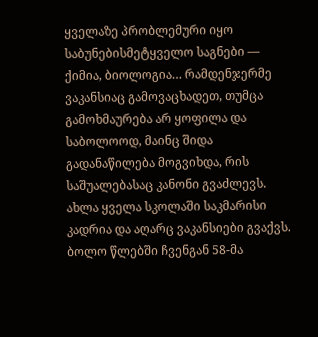ყველაზე პრობლემური იყო საბუნებისმეტყველო საგნები — ქიმია, ბიოლოგია… რამდენჯერმე ვაკანსიაც გამოვაცხადეთ, თუმცა გამოხმაურება არ ყოფილა და საბოლოოდ, მაინც შიდა გადანაწილება მოგვიხდა, რის საშუალებასაც კანონი გვაძლევს. ახლა ყველა სკოლაში საკმარისი კადრია და აღარც ვაკანსიები გვაქვს.
ბოლო წლებში ჩვენგან 58-მა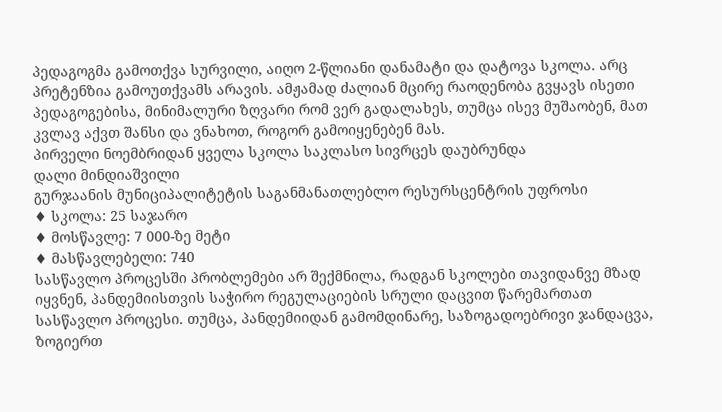პედაგოგმა გამოთქვა სურვილი, აიღო 2-წლიანი დანამატი და დატოვა სკოლა. არც პრეტენზია გამოუთქვამს არავის. ამჟამად ძალიან მცირე რაოდენობა გვყავს ისეთი პედაგოგებისა, მინიმალური ზღვარი რომ ვერ გადალახეს, თუმცა ისევ მუშაობენ, მათ კვლავ აქვთ შანსი და ვნახოთ, როგორ გამოიყენებენ მას.
პირველი ნოემბრიდან ყველა სკოლა საკლასო სივრცეს დაუბრუნდა
დალი მინდიაშვილი
გურჯაანის მუნიციპალიტეტის საგანმანათლებლო რესურსცენტრის უფროსი
♦ სკოლა: 25 საჯარო
♦ მოსწავლე: 7 000-ზე მეტი
♦ მასწავლებელი: 740
სასწავლო პროცესში პრობლემები არ შექმნილა, რადგან სკოლები თავიდანვე მზად იყვნენ, პანდემიისთვის საჭირო რეგულაციების სრული დაცვით წარემართათ სასწავლო პროცესი. თუმცა, პანდემიიდან გამომდინარე, საზოგადოებრივი ჯანდაცვა, ზოგიერთ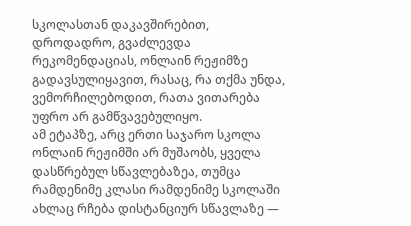სკოლასთან დაკავშირებით, დროდადრო, გვაძლევდა რეკომენდაციას, ონლაინ რეჟიმზე გადავსულიყავით, რასაც, რა თქმა უნდა, ვემორჩილებოდით, რათა ვითარება უფრო არ გამწვავებულიყო.
ამ ეტაპზე, არც ერთი საჯარო სკოლა ონლაინ რეჟიმში არ მუშაობს, ყველა დასწრებულ სწავლებაზეა, თუმცა რამდენიმე კლასი რამდენიმე სკოლაში ახლაც რჩება დისტანციურ სწავლაზე —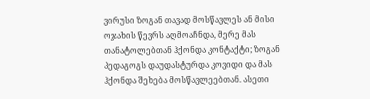ვირუსი ზოგან თავად მოსწავლეს ან მისი ოჯახის წევრს აღმოაჩნდა, მერე მას თანატოლებთან ჰქონდა კონტაქტი; ზოგან პედაგოგს დაუდასტურდა კოვიდი და მას ჰქონდა შეხება მოსწავლეებთან. ასეთი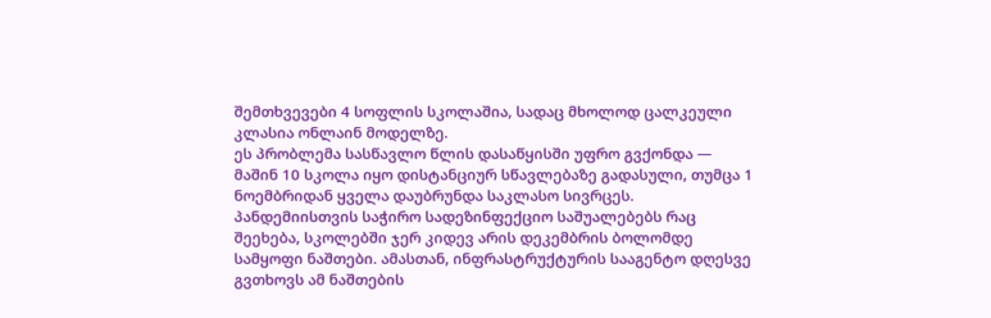შემთხვევები 4 სოფლის სკოლაშია, სადაც მხოლოდ ცალკეული კლასია ონლაინ მოდელზე.
ეს პრობლემა სასწავლო წლის დასაწყისში უფრო გვქონდა — მაშინ 10 სკოლა იყო დისტანციურ სწავლებაზე გადასული, თუმცა 1 ნოემბრიდან ყველა დაუბრუნდა საკლასო სივრცეს.
პანდემიისთვის საჭირო სადეზინფექციო საშუალებებს რაც შეეხება, სკოლებში ჯერ კიდევ არის დეკემბრის ბოლომდე სამყოფი ნაშთები. ამასთან, ინფრასტრუქტურის სააგენტო დღესვე გვთხოვს ამ ნაშთების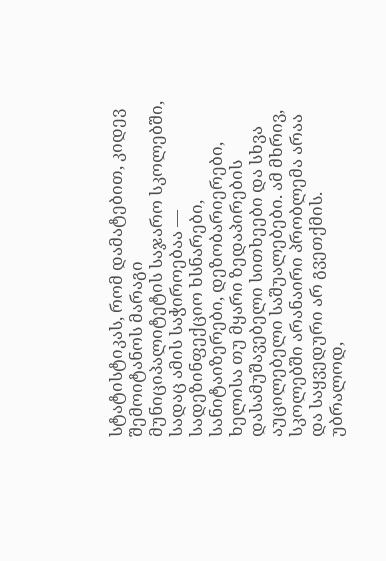სტატისტიკას, რომ დამატებით, კიდევ შემოიტანოს მარაგი მუნიციპალიტეტის საჯარო სკოლებში, სადაც ამის საჭიროებაა — სადეზინფექციო ხსნარები, სანიტაიზერები, დეზობარიერები, ხელისა თუ მყარი ზედაპირების დასამუშავებელი სითხეები და სხვა აუცილებელი საშუალებები. ამ მხრივ, სკოლებში არანაირი პრობლემა არაა და საყვედური არ გვეთქმის. უბრალოდ,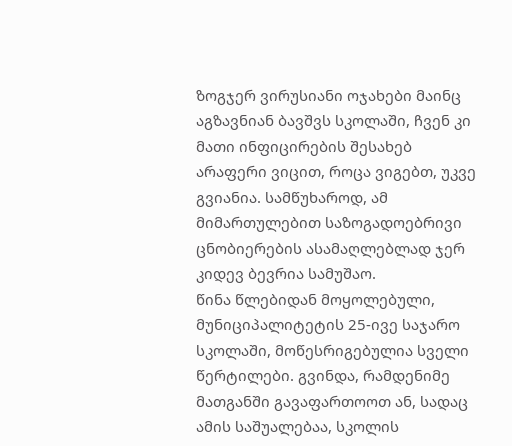ზოგჯერ ვირუსიანი ოჯახები მაინც აგზავნიან ბავშვს სკოლაში, ჩვენ კი მათი ინფიცირების შესახებ არაფერი ვიცით, როცა ვიგებთ, უკვე გვიანია. სამწუხაროდ, ამ მიმართულებით საზოგადოებრივი ცნობიერების ასამაღლებლად ჯერ კიდევ ბევრია სამუშაო.
წინა წლებიდან მოყოლებული, მუნიციპალიტეტის 25-ივე საჯარო სკოლაში, მოწესრიგებულია სველი წერტილები. გვინდა, რამდენიმე მათგანში გავაფართოოთ ან, სადაც ამის საშუალებაა, სკოლის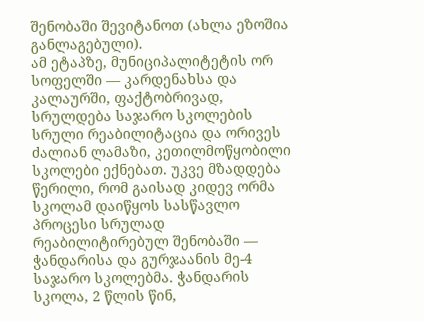შენობაში შევიტანოთ (ახლა ეზოშია განლაგებული).
ამ ეტაპზე, მუნიციპალიტეტის ორ სოფელში — კარდენახსა და კალაურში, ფაქტობრივად, სრულდება საჯარო სკოლების სრული რეაბილიტაცია და ორივეს ძალიან ლამაზი, კეთილმოწყობილი სკოლები ექნებათ. უკვე მზადდება წერილი, რომ გაისად კიდევ ორმა სკოლამ დაიწყოს სასწავლო პროცესი სრულად რეაბილიტირებულ შენობაში — ჭანდარისა და გურჯაანის მე-4 საჯარო სკოლებმა. ჭანდარის სკოლა, 2 წლის წინ,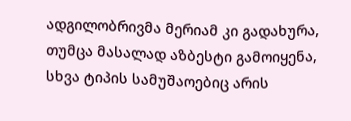ადგილობრივმა მერიამ კი გადახურა, თუმცა მასალად აზბესტი გამოიყენა, სხვა ტიპის სამუშაოებიც არის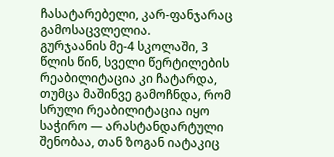ჩასატარებელი, კარ-ფანჯარაც გამოსაცვლელია.
გურჯაანის მე-4 სკოლაში, 3 წლის წინ, სველი წერტილების რეაბილიტაცია კი ჩატარდა, თუმცა მაშინვე გამოჩნდა, რომ სრული რეაბილიტაცია იყო საჭირო — არასტანდარტული შენობაა, თან ზოგან იატაკიც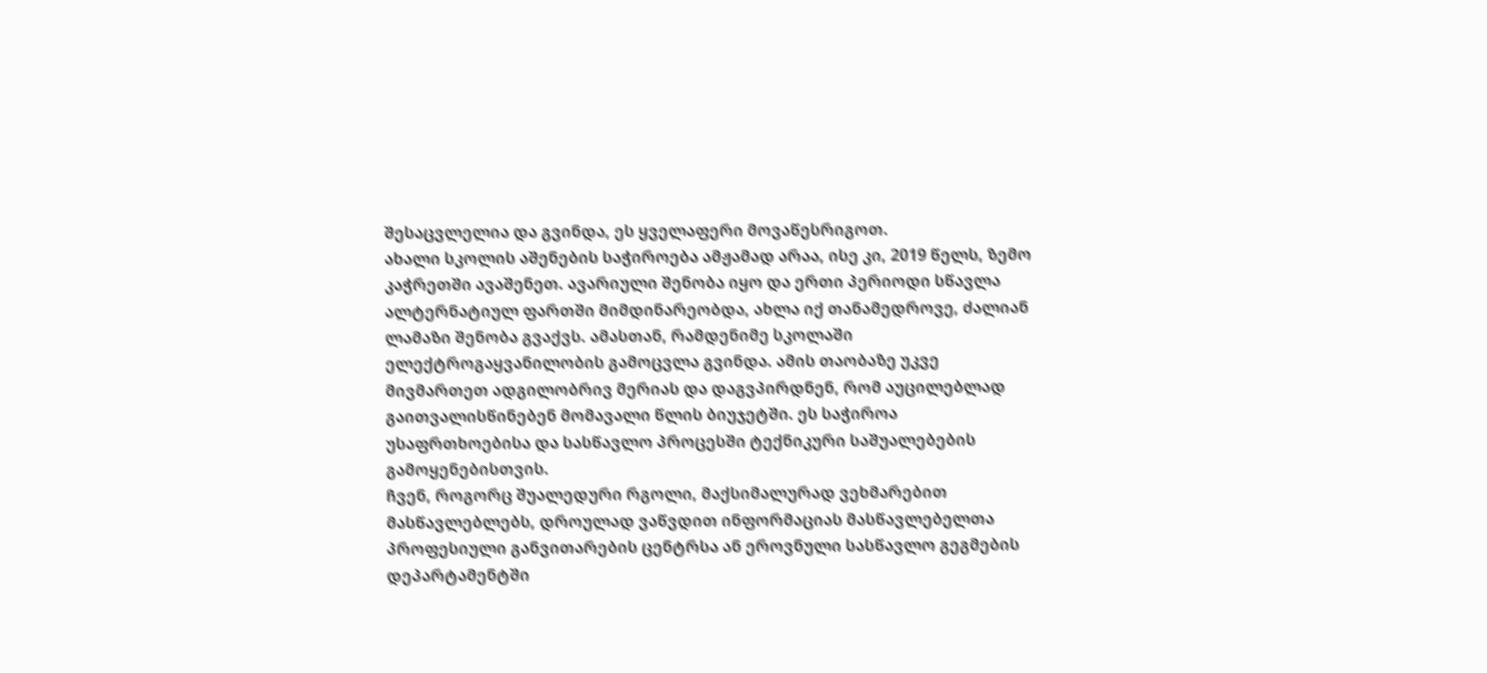შესაცვლელია და გვინდა, ეს ყველაფერი მოვაწესრიგოთ.
ახალი სკოლის აშენების საჭიროება ამჟამად არაა, ისე კი, 2019 წელს, ზემო კაჭრეთში ავაშენეთ. ავარიული შენობა იყო და ერთი პერიოდი სწავლა ალტერნატიულ ფართში მიმდინარეობდა, ახლა იქ თანამედროვე, ძალიან ლამაზი შენობა გვაქვს. ამასთან, რამდენიმე სკოლაში ელექტროგაყვანილობის გამოცვლა გვინდა. ამის თაობაზე უკვე მივმართეთ ადგილობრივ მერიას და დაგვპირდნენ, რომ აუცილებლად გაითვალისწინებენ მომავალი წლის ბიუჯეტში. ეს საჭიროა უსაფრთხოებისა და სასწავლო პროცესში ტექნიკური საშუალებების გამოყენებისთვის.
ჩვენ, როგორც შუალედური რგოლი, მაქსიმალურად ვეხმარებით მასწავლებლებს, დროულად ვაწვდით ინფორმაციას მასწავლებელთა პროფესიული განვითარების ცენტრსა ან ეროვნული სასწავლო გეგმების დეპარტამენტში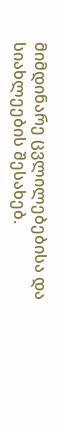მიმდინარე ცვლილებებისა და სიახლეების შესახებ.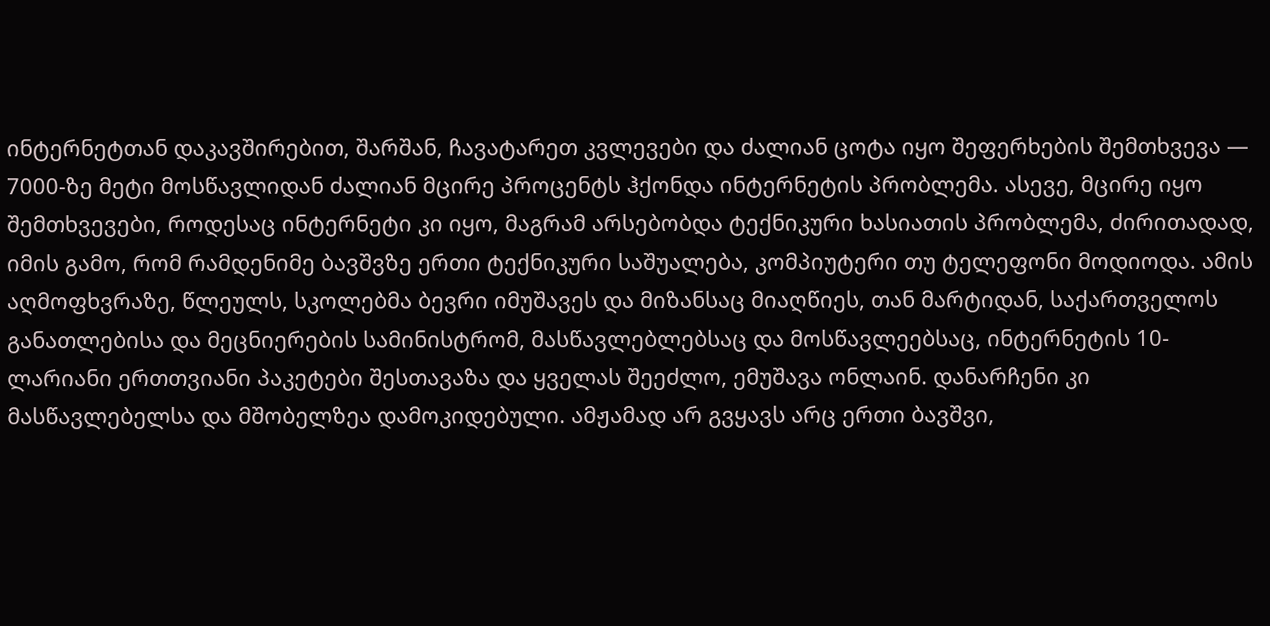ინტერნეტთან დაკავშირებით, შარშან, ჩავატარეთ კვლევები და ძალიან ცოტა იყო შეფერხების შემთხვევა — 7000-ზე მეტი მოსწავლიდან ძალიან მცირე პროცენტს ჰქონდა ინტერნეტის პრობლემა. ასევე, მცირე იყო შემთხვევები, როდესაც ინტერნეტი კი იყო, მაგრამ არსებობდა ტექნიკური ხასიათის პრობლემა, ძირითადად, იმის გამო, რომ რამდენიმე ბავშვზე ერთი ტექნიკური საშუალება, კომპიუტერი თუ ტელეფონი მოდიოდა. ამის აღმოფხვრაზე, წლეულს, სკოლებმა ბევრი იმუშავეს და მიზანსაც მიაღწიეს, თან მარტიდან, საქართველოს განათლებისა და მეცნიერების სამინისტრომ, მასწავლებლებსაც და მოსწავლეებსაც, ინტერნეტის 10-ლარიანი ერთთვიანი პაკეტები შესთავაზა და ყველას შეეძლო, ემუშავა ონლაინ. დანარჩენი კი მასწავლებელსა და მშობელზეა დამოკიდებული. ამჟამად არ გვყავს არც ერთი ბავშვი,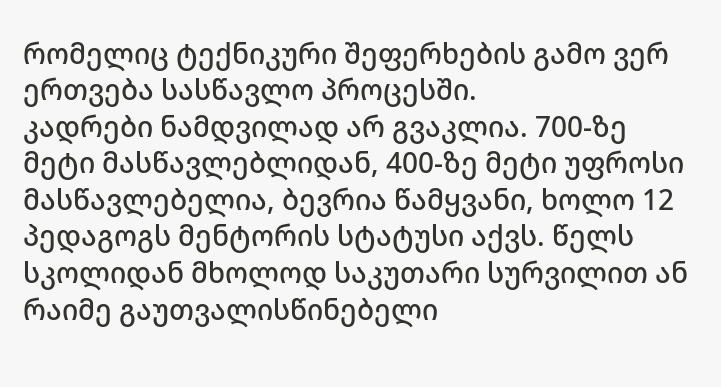რომელიც ტექნიკური შეფერხების გამო ვერ ერთვება სასწავლო პროცესში.
კადრები ნამდვილად არ გვაკლია. 700-ზე მეტი მასწავლებლიდან, 400-ზე მეტი უფროსი მასწავლებელია, ბევრია წამყვანი, ხოლო 12 პედაგოგს მენტორის სტატუსი აქვს. წელს სკოლიდან მხოლოდ საკუთარი სურვილით ან რაიმე გაუთვალისწინებელი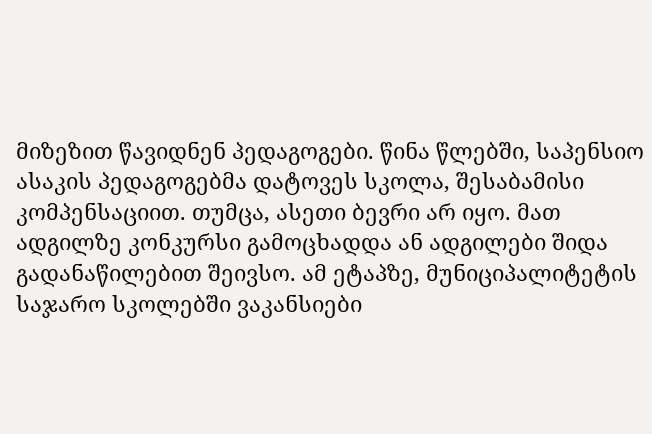მიზეზით წავიდნენ პედაგოგები. წინა წლებში, საპენსიო ასაკის პედაგოგებმა დატოვეს სკოლა, შესაბამისი კომპენსაციით. თუმცა, ასეთი ბევრი არ იყო. მათ ადგილზე კონკურსი გამოცხადდა ან ადგილები შიდა გადანაწილებით შეივსო. ამ ეტაპზე, მუნიციპალიტეტის საჯარო სკოლებში ვაკანსიები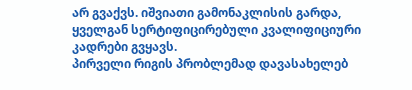არ გვაქვს. იშვიათი გამონაკლისის გარდა, ყველგან სერტიფიცირებული კვალიფიციური კადრები გვყავს.
პირველი რიგის პრობლემად დავასახელებ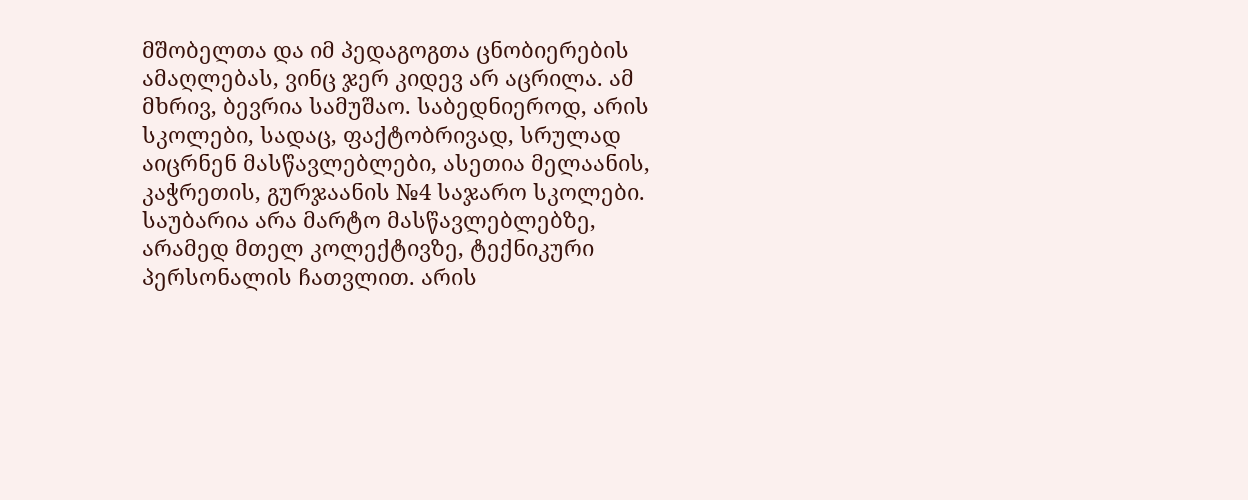მშობელთა და იმ პედაგოგთა ცნობიერების ამაღლებას, ვინც ჯერ კიდევ არ აცრილა. ამ მხრივ, ბევრია სამუშაო. საბედნიეროდ, არის სკოლები, სადაც, ფაქტობრივად, სრულად აიცრნენ მასწავლებლები, ასეთია მელაანის, კაჭრეთის, გურჯაანის №4 საჯარო სკოლები. საუბარია არა მარტო მასწავლებლებზე, არამედ მთელ კოლექტივზე, ტექნიკური პერსონალის ჩათვლით. არის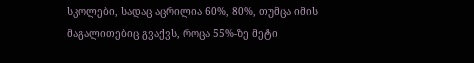სკოლები, სადაც აცრილია 60%, 80%, თუმცა იმის მაგალითებიც გვაქვს, როცა 55%-ზე მეტი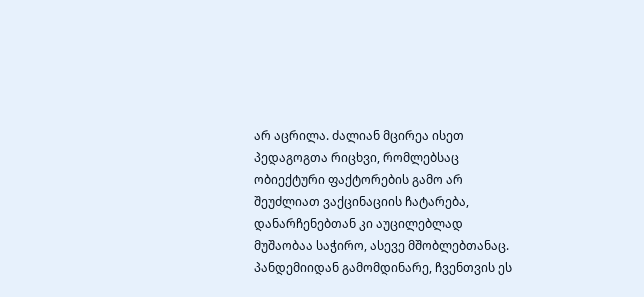არ აცრილა. ძალიან მცირეა ისეთ პედაგოგთა რიცხვი, რომლებსაც ობიექტური ფაქტორების გამო არ შეუძლიათ ვაქცინაციის ჩატარება, დანარჩენებთან კი აუცილებლად მუშაობაა საჭირო, ასევე მშობლებთანაც. პანდემიიდან გამომდინარე, ჩვენთვის ეს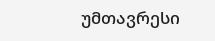უმთავრესი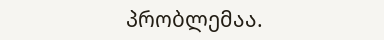პრობლემაა.